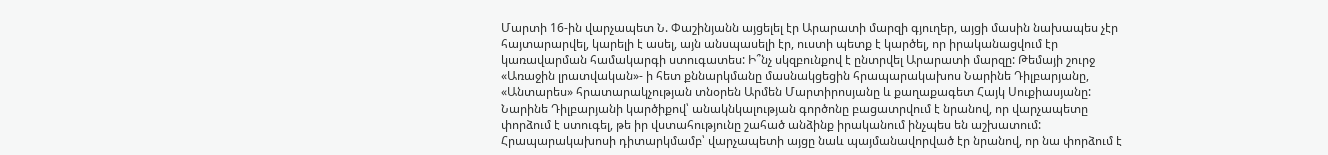Մարտի 16-ին վարչապետ Ն. Փաշինյանն այցելել էր Արարատի մարզի գյուղեր, այցի մասին նախապես չէր հայտարարվել, կարելի է ասել, այն անսպասելի էր, ուստի պետք է կարծել, որ իրականացվում էր կառավարման համակարգի ստուգատես: Ի՞նչ սկզբունքով է ընտրվել Արարատի մարզը: Թեմայի շուրջ «Առաջին լրատվական»- ի հետ քննարկմանը մասնակցեցին հրապարակախոս Նարինե Դիլբարյանը, «Անտարես» հրատարակչության տնօրեն Արմեն Մարտիրոսյանը և քաղաքագետ Հայկ Սուքիասյանը:
Նարինե Դիլբարյանի կարծիքով՝ անակնկալության գործոնը բացատրվում է նրանով, որ վարչապետը փորձում է ստուգել, թե իր վստահությունը շահած անձինք իրականում ինչպես են աշխատում: Հրապարակախոսի դիտարկմամբ՝ վարչապետի այցը նաև պայմանավորված էր նրանով, որ նա փորձում է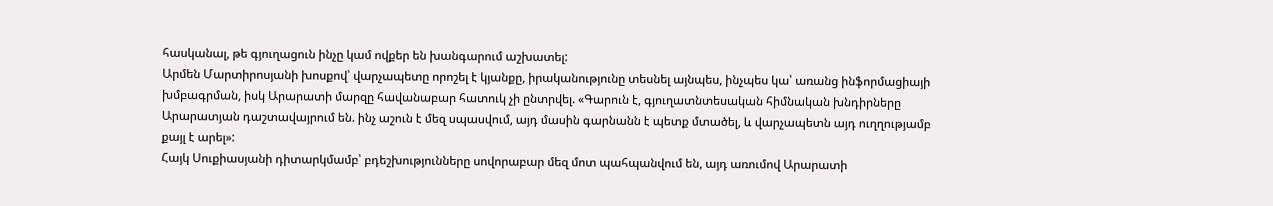հասկանալ, թե գյուղացուն ինչը կամ ովքեր են խանգարում աշխատել:
Արմեն Մարտիրոսյանի խոսքով՝ վարչապետը որոշել է կյանքը, իրականությունը տեսնել այնպես, ինչպես կա՝ առանց ինֆորմացիայի խմբագրման, իսկ Արարատի մարզը հավանաբար հատուկ չի ընտրվել. «Գարուն է, գյուղատնտեսական հիմնական խնդիրները Արարատյան դաշտավայրում են. ինչ աշուն է մեզ սպասվում, այդ մասին գարնանն է պետք մտածել, և վարչապետն այդ ուղղությամբ քայլ է արել»:
Հայկ Սուքիասյանի դիտարկմամբ՝ բդեշխությունները սովորաբար մեզ մոտ պահպանվում են, այդ առումով Արարատի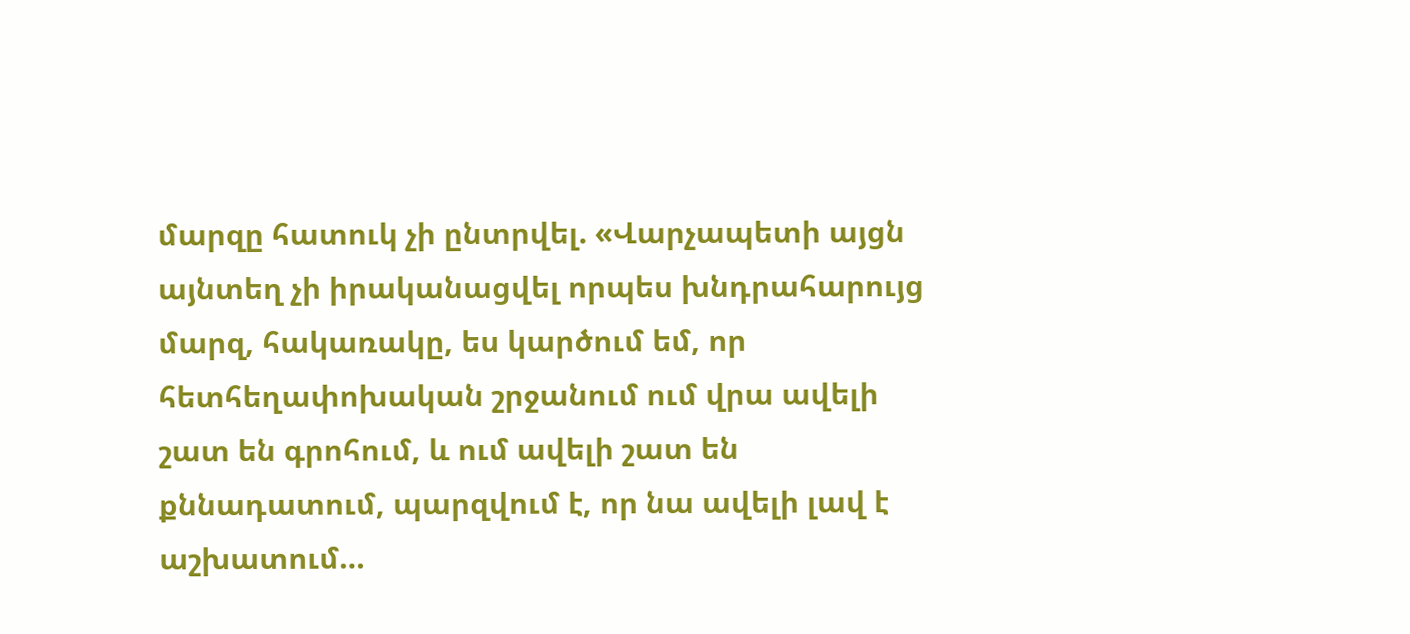մարզը հատուկ չի ընտրվել. «Վարչապետի այցն այնտեղ չի իրականացվել որպես խնդրահարույց մարզ, հակառակը, ես կարծում եմ, որ հետհեղափոխական շրջանում ում վրա ավելի շատ են գրոհում, և ում ավելի շատ են քննադատում, պարզվում է, որ նա ավելի լավ է աշխատում…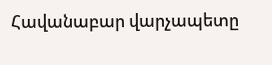Հավանաբար վարչապետը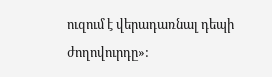ուզում է վերադառնալ դեպի ժողովուրդը»: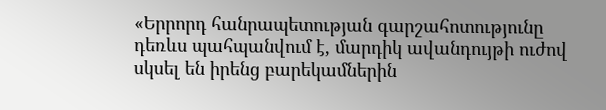«Երրորդ հանրապետության գարշահոտությունը դեռևս պահպանվում է, մարդիկ ավանդույթի ուժով սկսել են իրենց բարեկամներին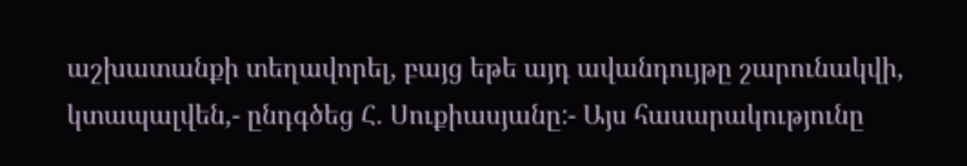աշխատանքի տեղավորել, բայց եթե այդ ավանդույթը շարունակվի, կտապալվեն,- ընդգծեց Հ. Սուքիասյանը:- Այս հասարակությունը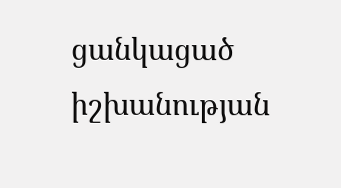ցանկացած իշխանության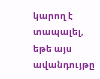կարող է տապալել, եթե այս ավանդույթը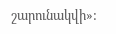շարունակվի»: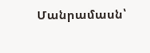Մանրամասն՝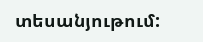տեսանյութում: